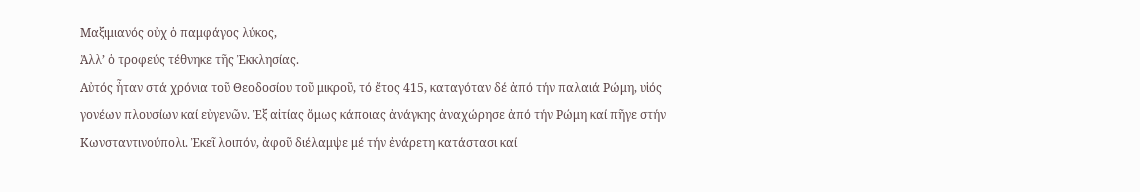Μαξιμιανός οὐχ ὁ παμφάγος λύκος,
Ἀλλ’ ὁ τροφεύς τέθνηκε τῆς Ἐκκλησίας.
Αὐτός ἦταν στά χρόνια τοῦ Θεοδοσίου τοῦ μικροῦ, τό ἔτος 415, καταγόταν δέ ἀπό τήν παλαιά Ρώμη, υἱός γονέων πλουσίων καί εὐγενῶν. Ἐξ αἰτίας ὅμως κάποιας ἀνάγκης ἀναχώρησε ἀπό τήν Ρώμη καί πῆγε στήν Κωνσταντινούπολι. Ἐκεῖ λοιπόν, ἀφοῦ διέλαμψε μέ τήν ἐνάρετη κατάστασι καί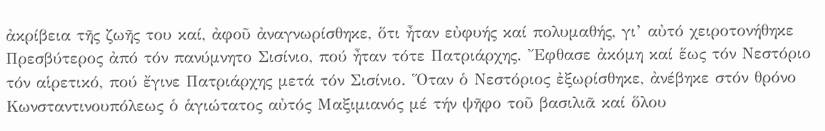ἀκρίβεια τῆς ζωῆς του καί, ἀφοῦ ἀναγνωρίσθηκε, ὅτι ἦταν εὐφυής καί πολυμαθής, γι’ αὐτό χειροτονήθηκε Πρεσβύτερος ἀπό τόν πανύμνητο Σισίνιο, πού ἦταν τότε Πατριάρχης. Ἔφθασε ἀκόμη καί ἕως τόν Νεστόριο τόν αἱρετικό, πού ἔγινε Πατριάρχης μετά τόν Σισίνιο. Ὅταν ὁ Νεστόριος ἐξωρίσθηκε, ἀνέβηκε στόν θρόνο Κωνσταντινουπόλεως ὁ ἁγιώτατος αὐτός Μαξιμιανός μέ τήν ψῆφο τοῦ βασιλιᾶ καί ὅλου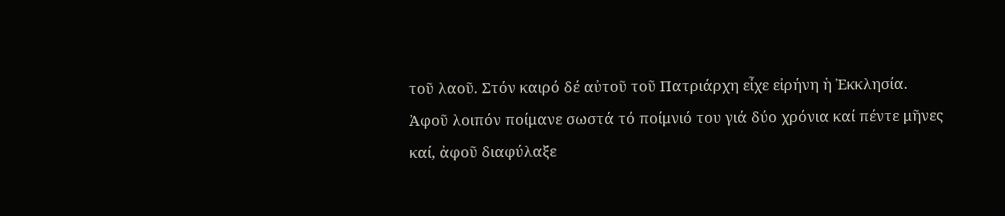τοῦ λαοῦ. Στόν καιρό δέ αὐτοῦ τοῦ Πατριάρχη εἶχε εἰρήνη ἡ Ἐκκλησία. Ἀφοῦ λοιπόν ποίμανε σωστά τό ποίμνιό του γιά δύο χρόνια καί πέντε μῆνες καί, ἀφοῦ διαφύλαξε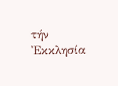τήν Ἐκκλησία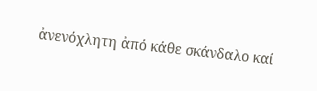ἀνενόχλητη ἀπό κάθε σκάνδαλο καί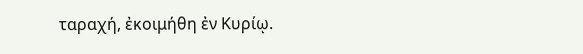ταραχή, ἐκοιμήθη ἐν Κυρίῳ.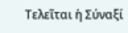Τελεῖται ἡ Σύναξί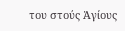του στούς Ἁγίους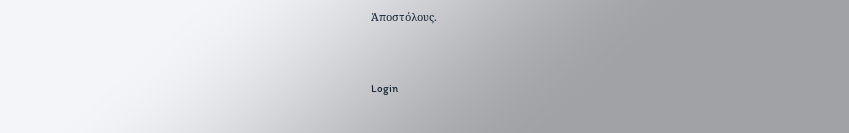Ἀποστόλους.


Login